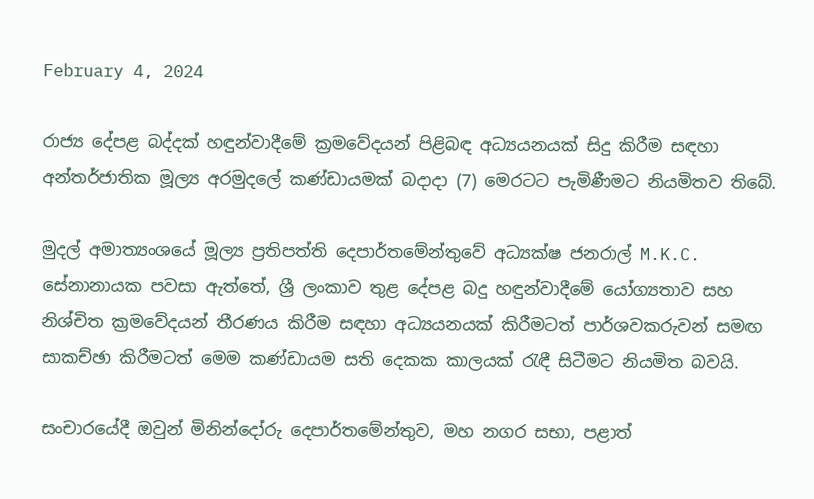February 4, 2024

රාජ්‍ය දේපළ බද්දක් හඳුන්වාදීමේ ක්‍රමවේදයන් පිළිබඳ අධ්‍යයනයක් සිදු කිරීම සඳහා අන්තර්ජාතික මූල්‍ය අරමුදලේ කණ්ඩායමක් බදාදා (7) මෙරටට පැමිණීමට නියමිතව තිබේ.

මුදල් අමාත්‍යංශයේ මූල්‍ය ප්‍රතිපත්ති දෙපාර්තමේන්තුවේ අධ්‍යක්ෂ ජනරාල් M.K.C. සේනානායක පවසා ඇත්තේ, ශ්‍රී ලංකාව තුළ දේපළ බදු හඳුන්වාදීමේ යෝග්‍යතාව සහ නිශ්චිත ක්‍රමවේදයන් තීරණය කිරීම සඳහා අධ්‍යයනයක් කිරීමටත් පාර්ශවකරුවන් සමඟ සාකච්ඡා කිරීමටත් මෙම කණ්ඩායම සති දෙකක කාලයක් රැඳී සිටීමට නියමිත බවයි.

සංචාරයේදී ඔවුන් මිනින්දෝරු දෙපාර්තමේන්තුව, මහ නගර සභා, පළාත්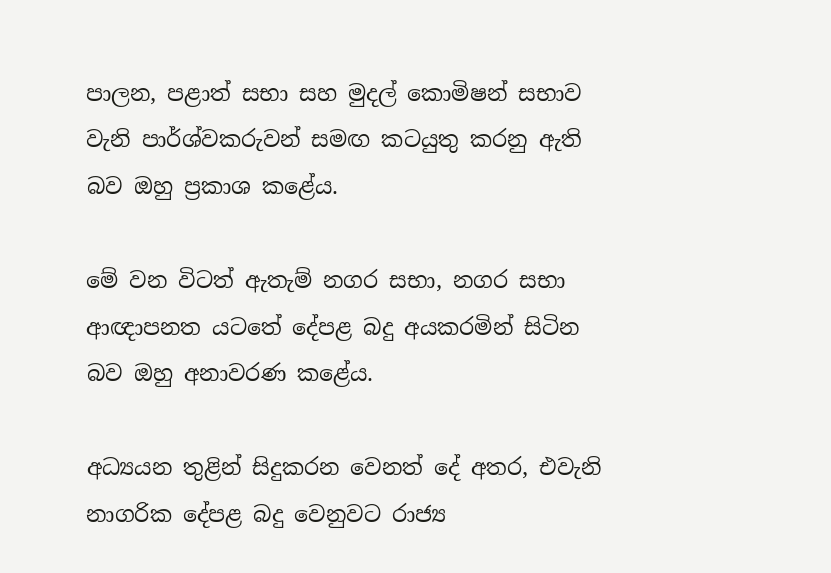පාලන, පළාත් සභා සහ මුදල් කොමිෂන් සභාව වැනි පාර්ශ්වකරුවන් සමඟ කටයුතු කරනු ඇති බව ඔහු ප්‍රකාශ කළේය.

මේ වන විටත් ඇතැම් නගර සභා, නගර සභා ආඥාපනත යටතේ දේපළ බදු අයකරමින් සිටින බව ඔහු අනාවරණ කළේය.

අධ්‍යයන තුළින් සිදුකරන වෙනත් දේ අතර, එවැනි නාගරික දේපළ බදු වෙනුවට රාජ්‍ය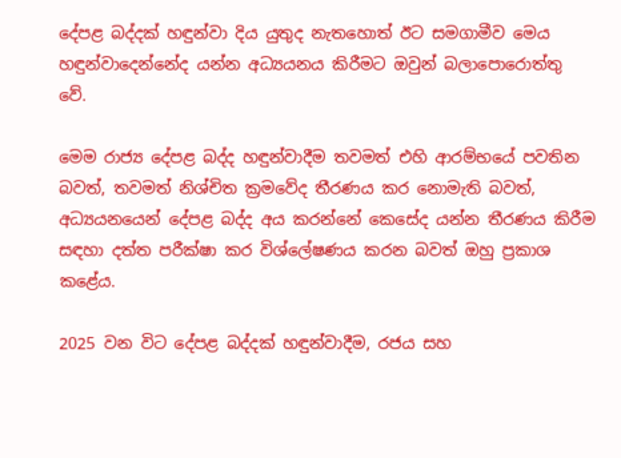දේපළ බද්දක් හඳුන්වා දිය යුතුද නැතහොත් ඊට සමගාමීව මෙය හඳුන්වාදෙන්නේද යන්න අධ්‍යයනය කිරීමට ඔවුන් බලාපොරොත්තු වේ.

මෙම රාජ්‍ය දේපළ බද්ද හඳුන්වාදීම තවමත් එහි ආරම්භයේ පවතින බවත්, තවමත් නිශ්චිත ක්‍රමවේද තීරණය කර නොමැති බවත්, අධ්‍යයනයෙන් දේපළ බද්ද අය කරන්නේ කෙසේද යන්න තීරණය කිරීම සඳහා දත්ත පරීක්ෂා කර විශ්ලේෂණය කරන බවත් ඔහු ප්‍රකාශ කළේය.

2025 වන විට දේපළ බද්දක් හඳුන්වාදීම, රජය සහ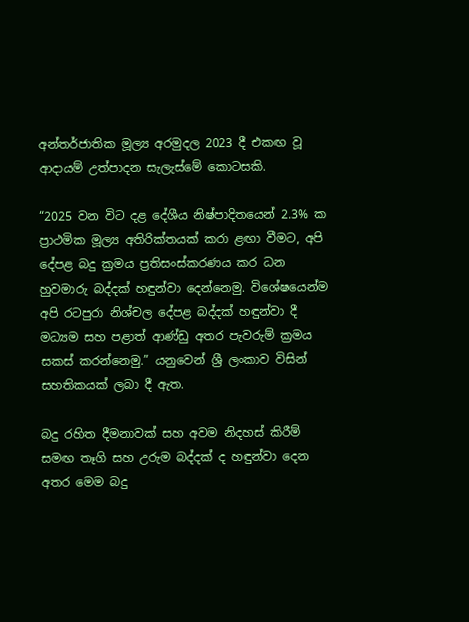අන්තර්ජාතික මූල්‍ය අරමුදල 2023 දී එකඟ වූ ආදායම් උත්පාදන සැලැස්මේ කොටසකි.

“2025 වන විට දළ දේශීය නිෂ්පාදිතයෙන් 2.3% ක ප්‍රාථමික මූල්‍ය අතිරික්තයක් කරා ළඟා වීමට, අපි දේපළ බදු ක්‍රමය ප්‍රතිසංස්කරණය කර ධන හුවමාරු බද්දක් හඳුන්වා දෙන්නෙමු. විශේෂයෙන්ම අපි රටපුරා නිශ්චල දේපළ බද්දක් හඳුන්වා දී මධ්‍යම සහ පළාත් ආණ්ඩු අතර පැවරුම් ක්‍රමය සකස් කරන්නෙමු.” යනුවෙන් ශ්‍රී ලංකාව විසින් සහතිකයක් ලබා දී ඇත.

බදු රහිත දීමනාවක් සහ අවම නිදහස් කිරීම් සමඟ තෑගි සහ උරුම බද්දක් ද හඳුන්වා දෙන අතර මෙම බදු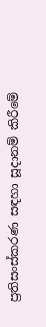ප්‍රතිසංස්කරණ සඳහා සූදානම් කිරීමේ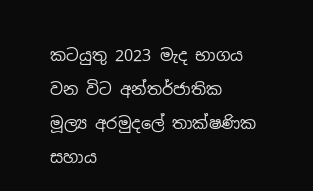කටයුතු 2023 මැද භාගය වන විට අන්තර්ජාතික මූල්‍ය අරමුදලේ තාක්ෂණික සහාය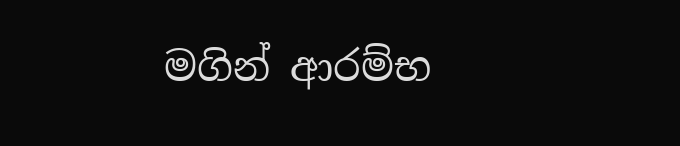මගින් ආරම්භ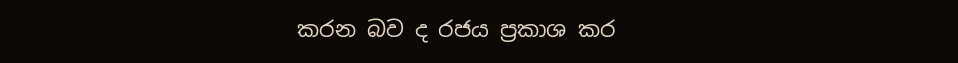කරන බව ද රජය ප්‍රකාශ කර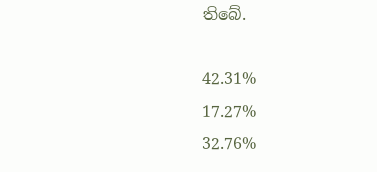තිබේ.

42.31%
17.27%
32.76%